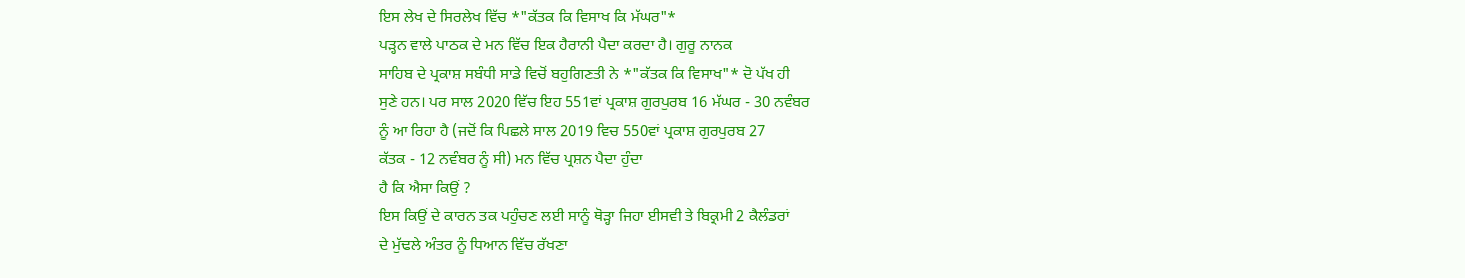ਇਸ ਲੇਖ ਦੇ ਸਿਰਲੇਖ ਵਿੱਚ *"ਕੱਤਕ ਕਿ ਵਿਸਾਖ ਕਿ ਮੱਘਰ"*
ਪੜ੍ਹਨ ਵਾਲੇ ਪਾਠਕ ਦੇ ਮਨ ਵਿੱਚ ਇਕ ਹੈਰਾਨੀ ਪੈਦਾ ਕਰਦਾ ਹੈ। ਗੁਰੂ ਨਾਨਕ
ਸਾਹਿਬ ਦੇ ਪ੍ਰਕਾਸ਼ ਸਬੰਧੀ ਸਾਡੇ ਵਿਚੋਂ ਬਹੁਗਿਣਤੀ ਨੇ *"ਕੱਤਕ ਕਿ ਵਿਸਾਖ"* ਦੋ ਪੱਖ ਹੀ
ਸੁਣੇ ਹਨ। ਪਰ ਸਾਲ 2020 ਵਿੱਚ ਇਹ 551ਵਾਂ ਪ੍ਰਕਾਸ਼ ਗੁਰਪੁਰਬ 16 ਮੱਘਰ - 30 ਨਵੰਬਰ
ਨੂੰ ਆ ਰਿਹਾ ਹੈ (ਜਦੋਂ ਕਿ ਪਿਛਲੇ ਸਾਲ 2019 ਵਿਚ 550ਵਾਂ ਪ੍ਰਕਾਸ਼ ਗੁਰਪੁਰਬ 27
ਕੱਤਕ - 12 ਨਵੰਬਰ ਨੂੰ ਸੀ) ਮਨ ਵਿੱਚ ਪ੍ਰਸ਼ਨ ਪੈਦਾ ਹੁੰਦਾ
ਹੈ ਕਿ ਐਸਾ ਕਿਉਂ ?
ਇਸ ਕਿਉਂ ਦੇ ਕਾਰਨ ਤਕ ਪਹੁੰਚਣ ਲਈ ਸਾਨੂੰ ਥੋੜ੍ਹਾ ਜਿਹਾ ਈਸਵੀ ਤੇ ਬਿਕ੍ਰਮੀ 2 ਕੈਲੰਡਰਾਂ
ਦੇ ਮੁੱਢਲੇ ਅੰਤਰ ਨੂੰ ਧਿਆਨ ਵਿੱਚ ਰੱਖਣਾ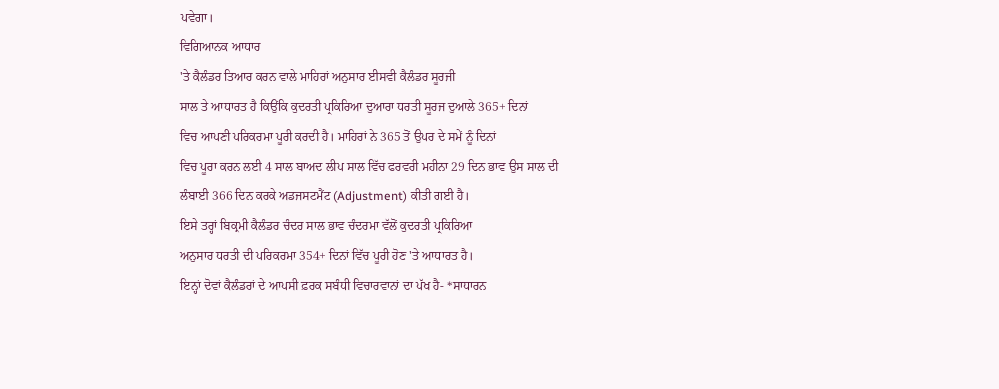ਪਵੇਗਾ।
ਵਿਗਿਆਨਕ ਆਧਾਰ
'ਤੇ ਕੈਲੰਡਰ ਤਿਆਰ ਕਰਨ ਵਾਲੇ ਮਾਹਿਰਾਂ ਅਨੁਸਾਰ ਈਸਵੀ ਕੈਲੰਡਰ ਸੂਰਜੀ
ਸਾਲ ਤੇ ਆਧਾਰਤ ਹੈ ਕਿਉਂਕਿ ਕੁਦਰਤੀ ਪ੍ਰਕਿਰਿਆ ਦੁਆਰਾ ਧਰਤੀ ਸੂਰਜ ਦੁਆਲੇ 365+ ਦਿਨਾਂ
ਵਿਚ ਆਪਣੀ ਪਰਿਕਰਮਾ ਪੂਰੀ ਕਰਦੀ ਹੈ। ਮਾਹਿਰਾਂ ਨੇ 365 ਤੋਂ ਉਪਰ ਦੇ ਸਮੇਂ ਨੂੰ ਦਿਨਾਂ
ਵਿਚ ਪੂਰਾ ਕਰਨ ਲਈ 4 ਸਾਲ ਬਾਅਦ ਲੀਪ ਸਾਲ ਵਿੱਚ ਫਰਵਰੀ ਮਹੀਨਾ 29 ਦਿਨ ਭਾਵ ਉਸ ਸਾਲ ਦੀ
ਲੰਬਾਈ 366 ਦਿਨ ਕਰਕੇ ਅਡਜਸਟਮੈਂਟ (Adjustment) ਕੀਤੀ ਗਈ ਹੈ।
ਇਸੇ ਤਰ੍ਹਾਂ ਬਿਕ੍ਰਮੀ ਕੈਲੰਡਰ ਚੰਦਰ ਸਾਲ ਭਾਵ ਚੰਦਰਮਾ ਵੱਲੋਂ ਕੁਦਰਤੀ ਪ੍ਰਕਿਰਿਆ
ਅਨੁਸਾਰ ਧਰਤੀ ਦੀ ਪਰਿਕਰਮਾ 354+ ਦਿਨਾਂ ਵਿੱਚ ਪੂਰੀ ਹੋਣ 'ਤੇ ਆਧਾਰਤ ਹੈ।
ਇਨ੍ਹਾਂ ਦੋਵਾਂ ਕੈਲੰਡਰਾਂ ਦੇ ਆਪਸੀ ਫ਼ਰਕ ਸਬੰਧੀ ਵਿਚਾਰਵਾਨਾਂ ਦਾ ਪੱਖ ਹੈ- *ਸਾਧਾਰਨ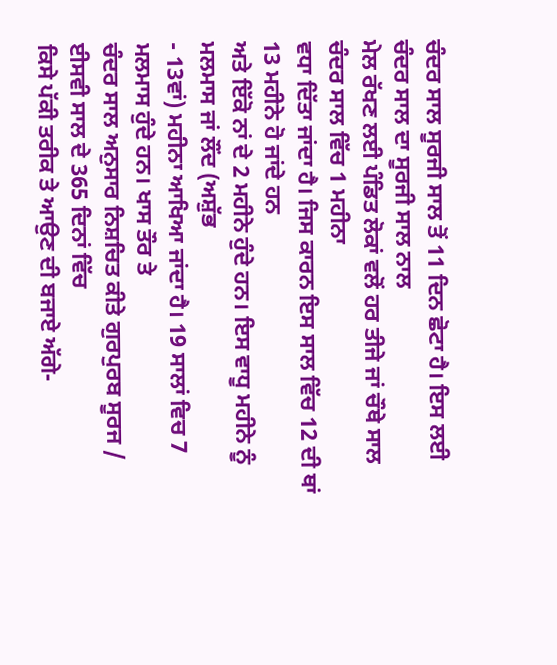ਚੰਦਰ ਸਾਲ ਸੂਰਜੀ ਸਾਲ ਤੋਂ 11 ਦਿਨ ਛੋਟਾ ਹੈ। ਇਸ ਲਈ ਚੰਦਰ ਸਾਲ ਦਾ ਸੂਰਜੀ ਸਾਲ ਨਾਲ
ਮੇਲ ਰੱਖਣ ਲਈ ਪੰਡਿਤ ਲੋਕਾਂ ਵਲੋਂ ਹਰ ਤੀਜੇ ਜਾਂ ਚੌਥੇ ਸਾਲ ਚੰਦਰ ਸਾਲ ਵਿੱਚ 1 ਮਹੀਨਾ
ਵਧਾ ਦਿੱਤਾ ਜਾਂਦਾ ਹੈ। ਜਿਸ ਕਾਰਨ ਇਸ ਸਾਲ ਵਿੱਚ 12 ਦੀ ਥਾਂ 13 ਮਹੀਨੇ ਹੋ ਜਾਂਦੇ ਹਨ
ਅਤੇ ਇੱਕੋ ਨਾਂ ਦੇ 2 ਮਹੀਨੇ ਹੁੰਦੇ ਹਨ। ਇਸ ਵਾਧੂ ਮਹੀਨੇ ਨੂੰ ਮਲਮਾਸ ਜਾਂ ਲੌਂਦ (ਅਸ਼ੁੱਭ
- 13ਵਾਂ) ਮਹੀਨਾ ਆਖਿਆ ਜਾਂਦਾ ਹੈ। 19 ਸਾਲਾਂ ਵਿਚ 7 ਮਲਮਾਸ ਹੁੰਦੇ ਹਨ। ਖਾਸ ਤੌਰ ਤੇ
ਚੰਦਰ ਸਾਲ ਅਨੁਸਾਰ ਨਿਸ਼ਚਿਤ ਕੀਤੇ ਗੁਰਪੁਰਬ ਸੂਰਜ / ਈਸਵੀ ਸਾਲ ਦੇ 365 ਦਿਨਾਂ ਵਿੱਚ
ਕਿਸੇ ਪੱਕੀ ਤਰੀਕ ਤੇ ਆਉਣ ਦੀ ਬਜਾਏ ਅੱਗੇ-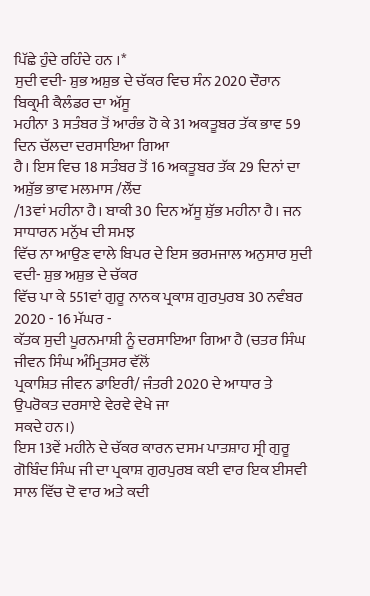ਪਿੱਛੇ ਹੁੰਦੇ ਰਹਿੰਦੇ ਹਨ ।*
ਸੁਦੀ ਵਦੀ- ਸ਼ੁਭ ਅਸ਼ੁਭ ਦੇ ਚੱਕਰ ਵਿਚ ਸੰਨ 2020 ਦੌਰਾਨ ਬਿਕ੍ਰਮੀ ਕੈਲੰਡਰ ਦਾ ਅੱਸੂ
ਮਹੀਨਾ 3 ਸਤੰਬਰ ਤੋਂ ਆਰੰਭ ਹੋ ਕੇ 31 ਅਕਤੂਬਰ ਤੱਕ ਭਾਵ 59 ਦਿਨ ਚੱਲਦਾ ਦਰਸਾਇਆ ਗਿਆ
ਹੈ। ਇਸ ਵਿਚ 18 ਸਤੰਬਰ ਤੋਂ 16 ਅਕਤੂਬਰ ਤੱਕ 29 ਦਿਨਾਂ ਦਾ ਅਸ਼ੁੱਭ ਭਾਵ ਮਲਮਾਸ /ਲੌਂਦ
/13ਵਾਂ ਮਹੀਨਾ ਹੈ। ਬਾਕੀ 30 ਦਿਨ ਅੱਸੂ ਸ਼ੁੱਭ ਮਹੀਨਾ ਹੈ। ਜਨ ਸਾਧਾਰਨ ਮਨੁੱਖ ਦੀ ਸਮਝ
ਵਿੱਚ ਨਾ ਆਉਣ ਵਾਲੇ ਬਿਪਰ ਦੇ ਇਸ ਭਰਮਜਾਲ ਅਨੁਸਾਰ ਸੁਦੀ ਵਦੀ- ਸ਼ੁਭ ਅਸ਼ੁਭ ਦੇ ਚੱਕਰ
ਵਿੱਚ ਪਾ ਕੇ 551ਵਾਂ ਗੁਰੂ ਨਾਨਕ ਪ੍ਰਕਾਸ਼ ਗੁਰਪੁਰਬ 30 ਨਵੰਬਰ 2020 - 16 ਮੱਘਰ -
ਕੱਤਕ ਸੁਦੀ ਪੂਰਨਮਾਸ਼ੀ ਨੂੰ ਦਰਸਾਇਆ ਗਿਆ ਹੈ (ਚਤਰ ਸਿੰਘ ਜੀਵਨ ਸਿੰਘ ਅੰਮ੍ਰਿਤਸਰ ਵੱਲੋਂ
ਪ੍ਰਕਾਸ਼ਿਤ ਜੀਵਨ ਡਾਇਰੀ/ ਜੰਤਰੀ 2020 ਦੇ ਆਧਾਰ ਤੇ ਉਪਰੋਕਤ ਦਰਸਾਏ ਵੇਰਵੇ ਵੇਖੇ ਜਾ
ਸਕਦੇ ਹਨ।)
ਇਸ 13ਵੇਂ ਮਹੀਨੇ ਦੇ ਚੱਕਰ ਕਾਰਨ ਦਸਮ ਪਾਤਸ਼ਾਹ ਸ੍ਰੀ ਗੁਰੂ
ਗੋਬਿੰਦ ਸਿੰਘ ਜੀ ਦਾ ਪ੍ਰਕਾਸ਼ ਗੁਰਪੁਰਬ ਕਈ ਵਾਰ ਇਕ ਈਸਵੀ ਸਾਲ ਵਿੱਚ ਦੋ ਵਾਰ ਅਤੇ ਕਦੀ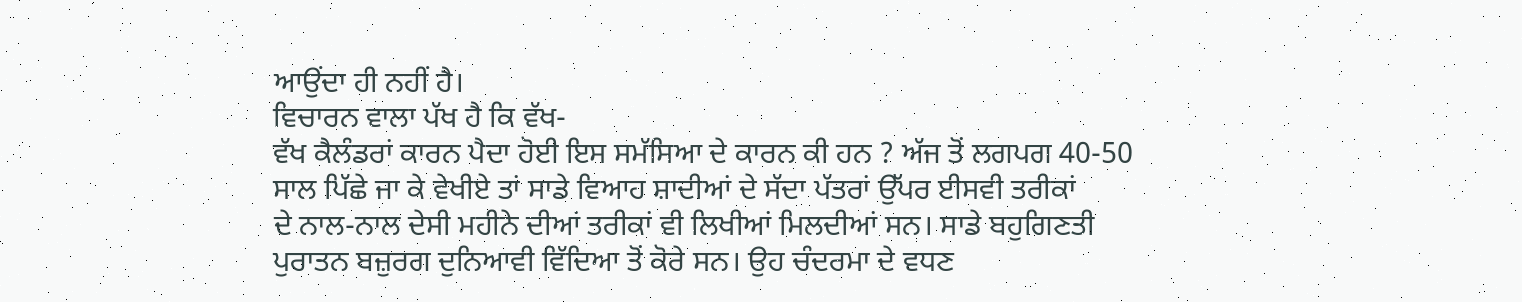ਆਉਂਦਾ ਹੀ ਨਹੀਂ ਹੈ।
ਵਿਚਾਰਨ ਵਾਲਾ ਪੱਖ ਹੈ ਕਿ ਵੱਖ-
ਵੱਖ ਕੈਲੰਡਰਾਂ ਕਾਰਨ ਪੈਦਾ ਹੋਈ ਇਸ ਸਮੱਸਿਆ ਦੇ ਕਾਰਨ ਕੀ ਹਨ ? ਅੱਜ ਤੋਂ ਲਗਪਗ 40-50
ਸਾਲ ਪਿੱਛੇ ਜਾ ਕੇ ਵੇਖੀਏ ਤਾਂ ਸਾਡੇ ਵਿਆਹ ਸ਼ਾਦੀਆਂ ਦੇ ਸੱਦਾ ਪੱਤਰਾਂ ਉੱਪਰ ਈਸਵੀ ਤਰੀਕਾਂ
ਦੇ ਨਾਲ-ਨਾਲ ਦੇਸੀ ਮਹੀਨੇ ਦੀਆਂ ਤਰੀਕਾਂ ਵੀ ਲਿਖੀਆਂ ਮਿਲਦੀਆਂ ਸਨ। ਸਾਡੇ ਬਹੁਗਿਣਤੀ
ਪੁਰਾਤਨ ਬਜ਼ੁਰਗ ਦੁਨਿਆਵੀ ਵਿੱਦਿਆ ਤੋਂ ਕੋਰੇ ਸਨ। ਉਹ ਚੰਦਰਮਾ ਦੇ ਵਧਣ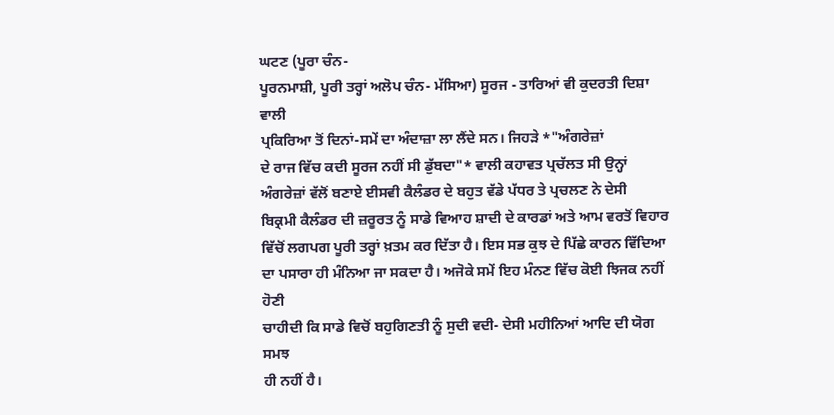ਘਟਣ (ਪੂਰਾ ਚੰਨ-
ਪੂਰਨਮਾਸ਼ੀ, ਪੂਰੀ ਤਰ੍ਹਾਂ ਅਲੋਪ ਚੰਨ- ਮੱਸਿਆ) ਸੂਰਜ - ਤਾਰਿਆਂ ਵੀ ਕੁਦਰਤੀ ਦਿਸ਼ਾ ਵਾਲੀ
ਪ੍ਰਕਿਰਿਆ ਤੋਂ ਦਿਨਾਂ-ਸਮੇਂ ਦਾ ਅੰਦਾਜ਼ਾ ਲਾ ਲੈਂਦੇ ਸਨ। ਜਿਹੜੇ *"ਅੰਗਰੇਜ਼ਾਂ
ਦੇ ਰਾਜ ਵਿੱਚ ਕਦੀ ਸੂਰਜ ਨਹੀਂ ਸੀ ਡੁੱਬਦਾ"* ਵਾਲੀ ਕਹਾਵਤ ਪ੍ਰਚੱਲਤ ਸੀ ਉਨ੍ਹਾਂ
ਅੰਗਰੇਜ਼ਾਂ ਵੱਲੋਂ ਬਣਾਏ ਈਸਵੀ ਕੈਲੰਡਰ ਦੇ ਬਹੁਤ ਵੱਡੇ ਪੱਧਰ ਤੇ ਪ੍ਰਚਲਣ ਨੇ ਦੇਸੀ
ਬਿਕ੍ਰਮੀ ਕੈਲੰਡਰ ਦੀ ਜ਼ਰੂਰਤ ਨੂੰ ਸਾਡੇ ਵਿਆਹ ਸ਼ਾਦੀ ਦੇ ਕਾਰਡਾਂ ਅਤੇ ਆਮ ਵਰਤੋਂ ਵਿਹਾਰ
ਵਿੱਚੋਂ ਲਗਪਗ ਪੂਰੀ ਤਰ੍ਹਾਂ ਖ਼ਤਮ ਕਰ ਦਿੱਤਾ ਹੈ। ਇਸ ਸਭ ਕੁਝ ਦੇ ਪਿੱਛੇ ਕਾਰਨ ਵਿੱਦਿਆ
ਦਾ ਪਸਾਰਾ ਹੀ ਮੰਨਿਆ ਜਾ ਸਕਦਾ ਹੈ। ਅਜੋਕੇ ਸਮੇਂ ਇਹ ਮੰਨਣ ਵਿੱਚ ਕੋਈ ਝਿਜਕ ਨਹੀਂ ਹੋਣੀ
ਚਾਹੀਦੀ ਕਿ ਸਾਡੇ ਵਿਚੋਂ ਬਹੁਗਿਣਤੀ ਨੂੰ ਸੁਦੀ ਵਦੀ- ਦੇਸੀ ਮਹੀਨਿਆਂ ਆਦਿ ਦੀ ਯੋਗ ਸਮਝ
ਹੀ ਨਹੀਂ ਹੈ।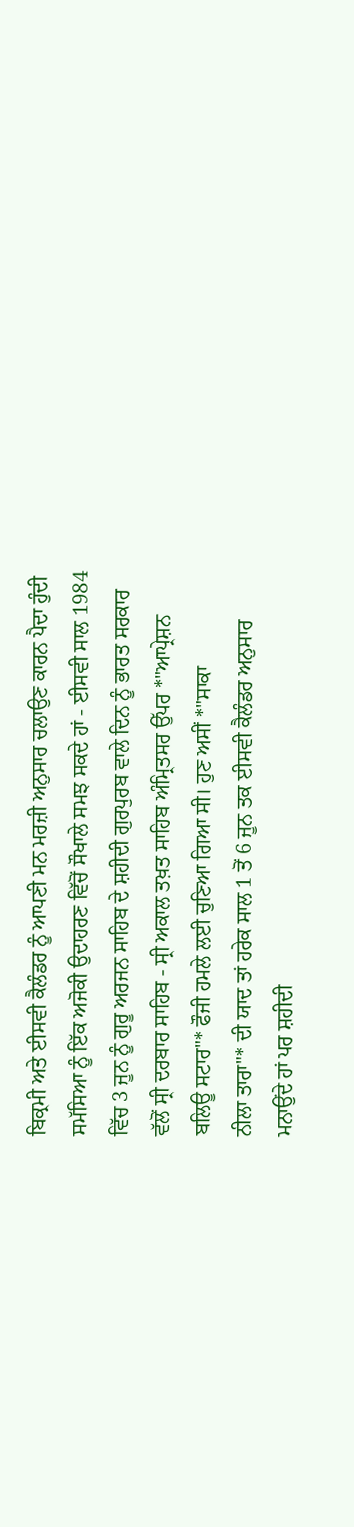ਬਿਕ੍ਰਮੀ ਅਤੇ ਈਸਵੀ ਕੈਲੰਡਰ ਨੂੰ ਆਪਣੀ ਮਨ ਮਰਜ਼ੀ ਅਨੁਸਾਰ ਚਲਾਉਣ ਕਾਰਨ ਪੈਦਾ ਹੁੰਦੀ
ਸਮੱਸਿਆ ਨੂੰ ਇੱਕ ਅਜੋਕੀ ਉਦਾਹਰਣ ਵਿੱਚੋਂ ਸੌਖਾਲੇ ਸਮਝ ਸਕਦੇ ਹਾਂ - ਈਸਵੀ ਸਾਲ 1984
ਵਿੱਚ 3 ਜੂਨ ਨੂੰ ਗੁਰੂ ਅਰਜਨ ਸਾਹਿਬ ਦੇ ਸ਼ਹੀਦੀ ਗੁਰਪੁਰਬ ਵਾਲੇ ਦਿਨ ਨੂੰ ਭਾਰਤ ਸਰਕਾਰ
ਵੱਲੋਂ ਸ੍ਰੀ ਦਰਬਾਰ ਸਾਹਿਬ - ਸ੍ਰੀ ਅਕਾਲ ਤਖ਼ਤ ਸਾਹਿਬ ਅੰਮ੍ਰਿਤਸਰ ਉੱਪਰ *"ਆਪ੍ਰੇਸ਼ਨ
ਬਲਿਊ ਸਟਾਰ"* ਫੌਜੀ ਹਮਲੇ ਲਈ ਚੁਣਿਆ ਗਿਆ ਸੀ। ਹੁਣ ਅਸੀਂ *"ਸਾਕਾ
ਨੀਲਾ ਤਾਰਾ"* ਦੀ ਯਾਦ ਤਾਂ ਹਰੇਕ ਸਾਲ 1 ਤੋਂ 6 ਜੂਨ ਤਕ ਈਸਵੀ ਕੈਲੰਡਰ ਅਨੁਸਾਰ
ਮਨਾਉਂਦੇ ਹਾਂ ਪਰ ਸ਼ਹੀਦੀ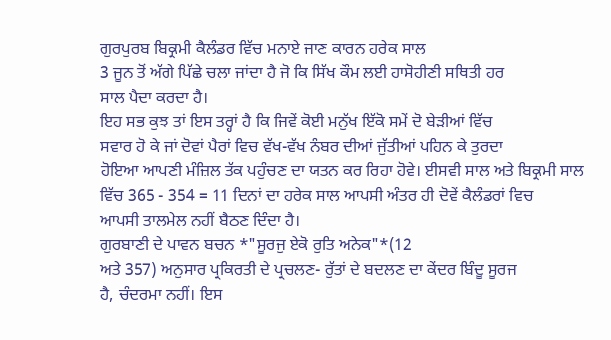ਗੁਰਪੁਰਬ ਬਿਕ੍ਰਮੀ ਕੈਲੰਡਰ ਵਿੱਚ ਮਨਾਏ ਜਾਣ ਕਾਰਨ ਹਰੇਕ ਸਾਲ
3 ਜੂਨ ਤੋਂ ਅੱਗੇ ਪਿੱਛੇ ਚਲਾ ਜਾਂਦਾ ਹੈ ਜੋ ਕਿ ਸਿੱਖ ਕੌਮ ਲਈ ਹਾਸੋਹੀਣੀ ਸਥਿਤੀ ਹਰ
ਸਾਲ ਪੈਦਾ ਕਰਦਾ ਹੈ।
ਇਹ ਸਭ ਕੁਝ ਤਾਂ ਇਸ ਤਰ੍ਹਾਂ ਹੈ ਕਿ ਜਿਵੇਂ ਕੋਈ ਮਨੁੱਖ ਇੱਕੋ ਸਮੇਂ ਦੋ ਬੇੜੀਆਂ ਵਿੱਚ
ਸਵਾਰ ਹੋ ਕੇ ਜਾਂ ਦੋਵਾਂ ਪੈਰਾਂ ਵਿਚ ਵੱਖ-ਵੱਖ ਨੰਬਰ ਦੀਆਂ ਜੁੱਤੀਆਂ ਪਹਿਨ ਕੇ ਤੁਰਦਾ
ਹੋਇਆ ਆਪਣੀ ਮੰਜ਼ਿਲ ਤੱਕ ਪਹੁੰਚਣ ਦਾ ਯਤਨ ਕਰ ਰਿਹਾ ਹੋਵੇ। ਈਸਵੀ ਸਾਲ ਅਤੇ ਬਿਕ੍ਰਮੀ ਸਾਲ
ਵਿੱਚ 365 - 354 = 11 ਦਿਨਾਂ ਦਾ ਹਰੇਕ ਸਾਲ ਆਪਸੀ ਅੰਤਰ ਹੀ ਦੋਵੇਂ ਕੈਲੰਡਰਾਂ ਵਿਚ
ਆਪਸੀ ਤਾਲਮੇਲ ਨਹੀਂ ਬੈਠਣ ਦਿੰਦਾ ਹੈ।
ਗੁਰਬਾਣੀ ਦੇ ਪਾਵਨ ਬਚਨ *"ਸੂਰਜੁ ਏਕੋ ਰੁਤਿ ਅਨੇਕ"*(12
ਅਤੇ 357) ਅਨੁਸਾਰ ਪ੍ਰਕਿਰਤੀ ਦੇ ਪ੍ਰਚਲਣ- ਰੁੱਤਾਂ ਦੇ ਬਦਲਣ ਦਾ ਕੇਂਦਰ ਬਿੰਦੂ ਸੂਰਜ
ਹੈ, ਚੰਦਰਮਾ ਨਹੀਂ। ਇਸ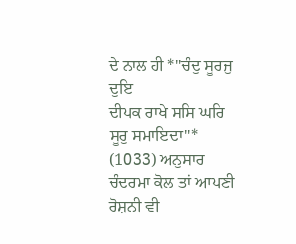ਦੇ ਨਾਲ ਹੀ *"ਚੰਦੁ ਸੂਰਜੁ ਦੁਇ
ਦੀਪਕ ਰਾਖੇ ਸਸਿ ਘਰਿ ਸੂਰੁ ਸਮਾਇਦਾ"* (1033) ਅਨੁਸਾਰ ਚੰਦਰਮਾ ਕੋਲ ਤਾਂ ਆਪਣੀ
ਰੋਸ਼ਨੀ ਵੀ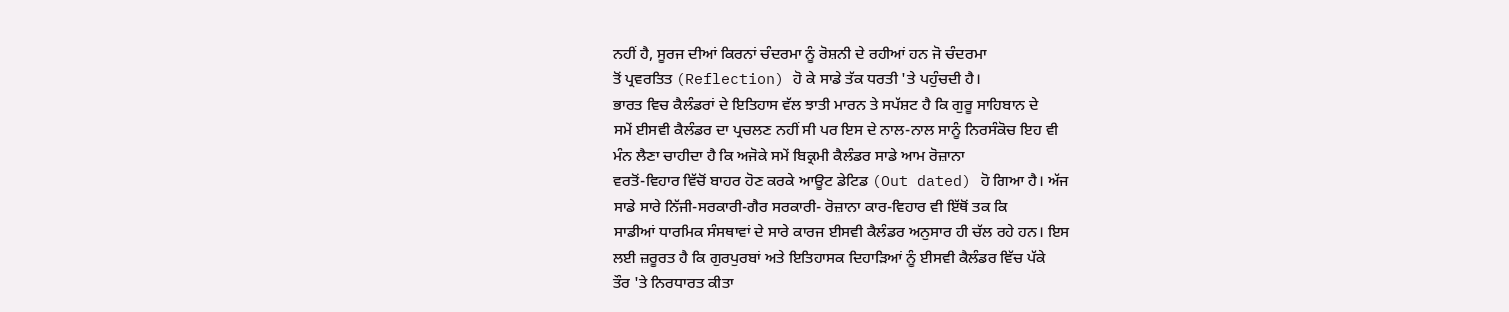ਨਹੀਂ ਹੈ, ਸੂਰਜ ਦੀਆਂ ਕਿਰਨਾਂ ਚੰਦਰਮਾ ਨੂੰ ਰੋਸ਼ਨੀ ਦੇ ਰਹੀਆਂ ਹਨ ਜੋ ਚੰਦਰਮਾ
ਤੋਂ ਪ੍ਰਵਰਤਿਤ (Reflection) ਹੋ ਕੇ ਸਾਡੇ ਤੱਕ ਧਰਤੀ 'ਤੇ ਪਹੁੰਚਦੀ ਹੈ।
ਭਾਰਤ ਵਿਚ ਕੈਲੰਡਰਾਂ ਦੇ ਇਤਿਹਾਸ ਵੱਲ ਝਾਤੀ ਮਾਰਨ ਤੇ ਸਪੱਸ਼ਟ ਹੈ ਕਿ ਗੁਰੂ ਸਾਹਿਬਾਨ ਦੇ
ਸਮੇਂ ਈਸਵੀ ਕੈਲੰਡਰ ਦਾ ਪ੍ਰਚਲਣ ਨਹੀਂ ਸੀ ਪਰ ਇਸ ਦੇ ਨਾਲ-ਨਾਲ ਸਾਨੂੰ ਨਿਰਸੰਕੋਚ ਇਹ ਵੀ
ਮੰਨ ਲੈਣਾ ਚਾਹੀਦਾ ਹੈ ਕਿ ਅਜੋਕੇ ਸਮੇਂ ਬਿਕ੍ਰਮੀ ਕੈਲੰਡਰ ਸਾਡੇ ਆਮ ਰੋਜ਼ਾਨਾ
ਵਰਤੋਂ-ਵਿਹਾਰ ਵਿੱਚੋਂ ਬਾਹਰ ਹੋਣ ਕਰਕੇ ਆਊਟ ਡੇਟਿਡ (Out dated) ਹੋ ਗਿਆ ਹੈ। ਅੱਜ
ਸਾਡੇ ਸਾਰੇ ਨਿੱਜੀ-ਸਰਕਾਰੀ-ਗੈਰ ਸਰਕਾਰੀ- ਰੋਜ਼ਾਨਾ ਕਾਰ-ਵਿਹਾਰ ਵੀ ਇੱਥੋਂ ਤਕ ਕਿ
ਸਾਡੀਆਂ ਧਾਰਮਿਕ ਸੰਸਥਾਵਾਂ ਦੇ ਸਾਰੇ ਕਾਰਜ ਈਸਵੀ ਕੈਲੰਡਰ ਅਨੁਸਾਰ ਹੀ ਚੱਲ ਰਹੇ ਹਨ। ਇਸ
ਲਈ ਜ਼ਰੂਰਤ ਹੈ ਕਿ ਗੁਰਪੁਰਬਾਂ ਅਤੇ ਇਤਿਹਾਸਕ ਦਿਹਾੜਿਆਂ ਨੂੰ ਈਸਵੀ ਕੈਲੰਡਰ ਵਿੱਚ ਪੱਕੇ
ਤੌਰ 'ਤੇ ਨਿਰਧਾਰਤ ਕੀਤਾ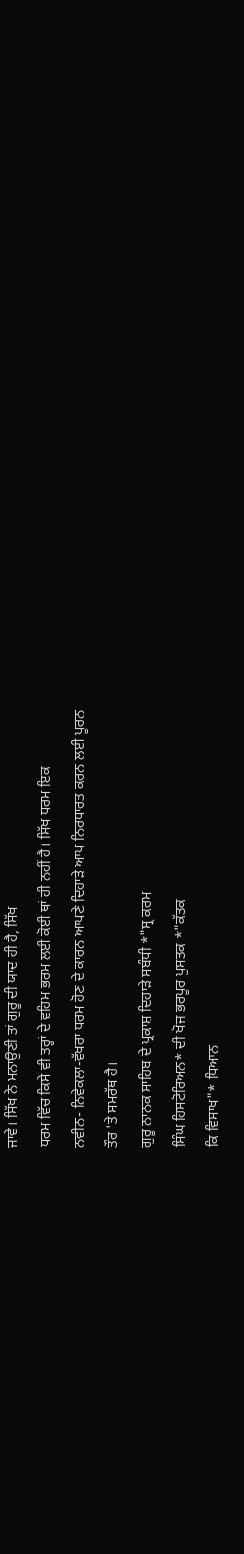ਜਾਵੇ। ਸਿੱਖ ਨੇ ਮਨਾਉਣੀ ਤਾਂ ਗੁਰੂ ਦੀ ਯਾਦ ਹੀ ਹੈ, ਸਿੱਖ
ਧਰਮ ਵਿੱਚ ਕਿਸੇ ਵੀ ਤਰ੍ਹਾਂ ਦੇ ਵਹਿਮ ਭਰਮ ਲਈ ਕੋਈ ਥਾਂ ਹੀ ਨਹੀਂ ਹੈ। ਸਿੱਖ ਧਰਮ ਇਕ
ਨਵੀਨ- ਨਿਵੇਕਲਾ-ਵੱਖਰਾ ਧਰਮ ਹੋਣ ਦੇ ਕਾਰਨ ਆਪਣੇ ਦਿਹਾੜੇ ਆਪ ਨਿਰਧਾਰਤ ਕਰਨ ਲਈ ਪੂਰਨ
ਤੌਰ 'ਤੇ ਸਮਰੱਥ ਹੈ।
ਗੁਰੂ ਨਾਨਕ ਸਾਹਿਬ ਦੇ ਪ੍ਰਕਾਸ਼ ਦਿਹਾੜੇ ਸਬੰਧੀ *"ਸ੍ਰ ਕਰਮ
ਸਿੰਘ ਹਿਸਟੋਰਿਅਨ* ਦੀ ਖੋਜ ਭਰਪੂਰ ਪੁਸਤਕ *"ਕੱਤਕ
ਕਿ ਵਿਸਾਖ"* ਧਿਆਨ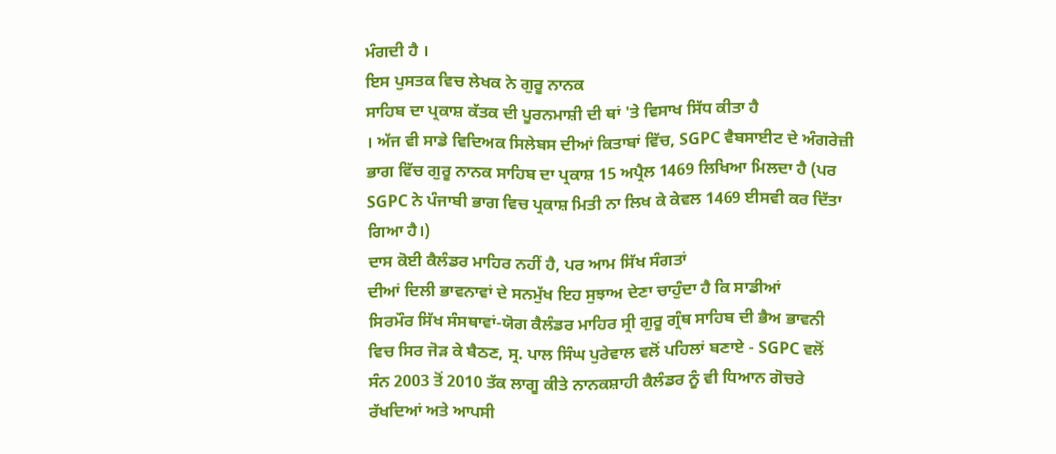ਮੰਗਦੀ ਹੈ ।
ਇਸ ਪੁਸਤਕ ਵਿਚ ਲੇਖਕ ਨੇ ਗੁਰੂ ਨਾਨਕ
ਸਾਹਿਬ ਦਾ ਪ੍ਰਕਾਸ਼ ਕੱਤਕ ਦੀ ਪੂਰਨਮਾਸ਼ੀ ਦੀ ਥਾਂ 'ਤੇ ਵਿਸਾਖ ਸਿੱਧ ਕੀਤਾ ਹੈ
। ਅੱਜ ਵੀ ਸਾਡੇ ਵਿਦਿਅਕ ਸਿਲੇਬਸ ਦੀਆਂ ਕਿਤਾਬਾਂ ਵਿੱਚ, SGPC ਵੈਬਸਾਈਟ ਦੇ ਅੰਗਰੇਜ਼ੀ
ਭਾਗ ਵਿੱਚ ਗੁਰੂ ਨਾਨਕ ਸਾਹਿਬ ਦਾ ਪ੍ਰਕਾਸ਼ 15 ਅਪ੍ਰੈਲ 1469 ਲਿਖਿਆ ਮਿਲਦਾ ਹੈ (ਪਰ
SGPC ਨੇ ਪੰਜਾਬੀ ਭਾਗ ਵਿਚ ਪ੍ਰਕਾਸ਼ ਮਿਤੀ ਨਾ ਲਿਖ ਕੇ ਕੇਵਲ 1469 ਈਸਵੀ ਕਰ ਦਿੱਤਾ
ਗਿਆ ਹੈ।)
ਦਾਸ ਕੋਈ ਕੈਲੰਡਰ ਮਾਹਿਰ ਨਹੀਂ ਹੈ, ਪਰ ਆਮ ਸਿੱਖ ਸੰਗਤਾਂ
ਦੀਆਂ ਦਿਲੀ ਭਾਵਨਾਵਾਂ ਦੇ ਸਨਮੁੱਖ ਇਹ ਸੁਝਾਅ ਦੇਣਾ ਚਾਹੁੰਦਾ ਹੈ ਕਿ ਸਾਡੀਆਂ
ਸਿਰਮੌਰ ਸਿੱਖ ਸੰਸਥਾਵਾਂ-ਯੋਗ ਕੈਲੰਡਰ ਮਾਹਿਰ ਸ੍ਰੀ ਗੁਰੂ ਗ੍ਰੰਥ ਸਾਹਿਬ ਦੀ ਭੈਅ ਭਾਵਨੀ
ਵਿਚ ਸਿਰ ਜੋੜ ਕੇ ਬੈਠਣ, ਸ੍ਰ. ਪਾਲ ਸਿੰਘ ਪੁਰੇਵਾਲ ਵਲੋਂ ਪਹਿਲਾਂ ਬਣਾਏ - SGPC ਵਲੋਂ
ਸੰਨ 2003 ਤੋਂ 2010 ਤੱਕ ਲਾਗੂ ਕੀਤੇ ਨਾਨਕਸ਼ਾਹੀ ਕੈਲੰਡਰ ਨੂੰ ਵੀ ਧਿਆਨ ਗੋਚਰੇ
ਰੱਖਦਿਆਂ ਅਤੇ ਆਪਸੀ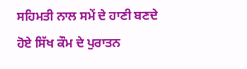ਸਹਿਮਤੀ ਨਾਲ ਸਮੇਂ ਦੇ ਹਾਣੀ ਬਣਦੇ ਹੋਏ ਸਿੱਖ ਕੌਮ ਦੇ ਪੁਰਾਤਨ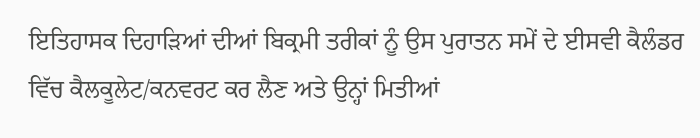ਇਤਿਹਾਸਕ ਦਿਹਾੜਿਆਂ ਦੀਆਂ ਬਿਕ੍ਰਮੀ ਤਰੀਕਾਂ ਨੂੰ ਉਸ ਪੁਰਾਤਨ ਸਮੇਂ ਦੇ ਈਸਵੀ ਕੈਲੰਡਰ
ਵਿੱਚ ਕੈਲਕੂਲੇਟ/ਕਨਵਰਟ ਕਰ ਲੈਣ ਅਤੇ ਉਨ੍ਹਾਂ ਮਿਤੀਆਂ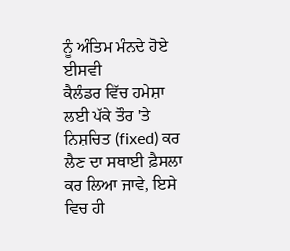ਨੂੰ ਅੰਤਿਮ ਮੰਨਦੇ ਹੋਏ ਈਸਵੀ
ਕੈਲੰਡਰ ਵਿੱਚ ਹਮੇਸ਼ਾ ਲਈ ਪੱਕੇ ਤੌਰ 'ਤੇ ਨਿਸ਼ਚਿਤ (fixed) ਕਰ ਲੈਣ ਦਾ ਸਥਾਈ ਫ਼ੈਸਲਾ
ਕਰ ਲਿਆ ਜਾਵੇ, ਇਸੇ ਵਿਚ ਹੀ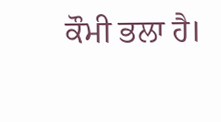ਕੌਮੀ ਭਲਾ ਹੈ।